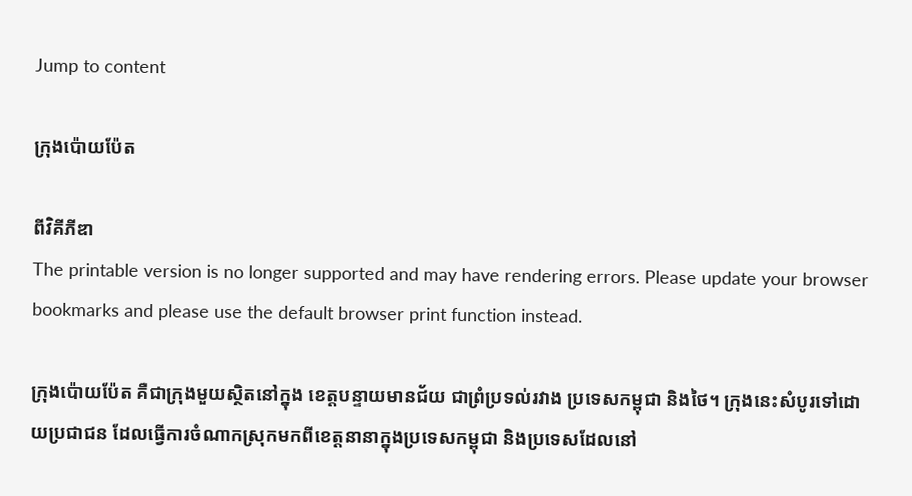Jump to content

ក្រុងប៉ោយប៉ែត

ពីវិគីភីឌា
The printable version is no longer supported and may have rendering errors. Please update your browser bookmarks and please use the default browser print function instead.

ក្រុងប៉ោយប៉ែត គឺជាក្រុងមួយស្ថិតនៅក្នុង ខេត្តបន្ទាយមានជ័យ ជាព្រំប្រទល់រវាង ប្រទេសកម្ពុជា និងថៃ។ ក្រុងនេះសំបូរទៅដោយប្រជាជន ដែលធ្វើការចំណាកស្រុកមកពីខេត្តនានាក្នុងប្រទេសកម្ពុជា និងប្រទេសដែលនៅ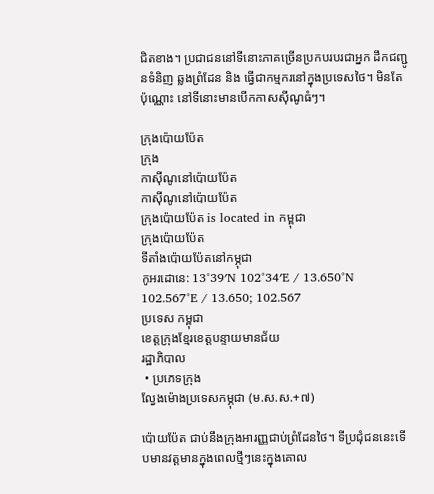ជិតខាង។ ប្រជាជននៅទីនោះភាគច្រើនប្រកបរបរជាអ្នក ដឹកជញ្ជូនទំនិញ ឆ្លងព្រំដែន និង ធ្វើជាកម្មករនៅក្នុងប្រទេសថៃ។ មិនតែប៉ុណ្ណោះ នៅទីនោះមានបើកកាសស៊ីណូធំៗ។

ក្រុងប៉ោយប៉ែត
ក្រុង
កាស៊ីណូនៅប៉ោយប៉ែត
កាស៊ីណូនៅប៉ោយប៉ែត
ក្រុងប៉ោយប៉ែត is located in កម្ពុជា
ក្រុងប៉ោយប៉ែត
ទីតាំងប៉ោយប៉ែតនៅកម្ភុជា
កូអរដោនេ: 13°39′N 102°34′E / 13.650°N 102.567°E / 13.650; 102.567
ប្រទេស កម្ពុជា
ខេត្តក្រុងខ្មែរខេត្តបន្ទាយមានជ័យ
រដ្ឋាភិបាល
 • ប្រភេទក្រុង
ល្វែងម៉ោងប្រទេសកម្ភុជា (ម.ស.ស.+៧)

ប៉ោយប៉ែត ជាប់នឹងក្រុងអារញ្ញជាប់ព្រំដែនថៃ។ ទីប្រជុំជននេះទើបមានវត្តមានក្នុងពេលថ្មីៗនេះក្នុងគោល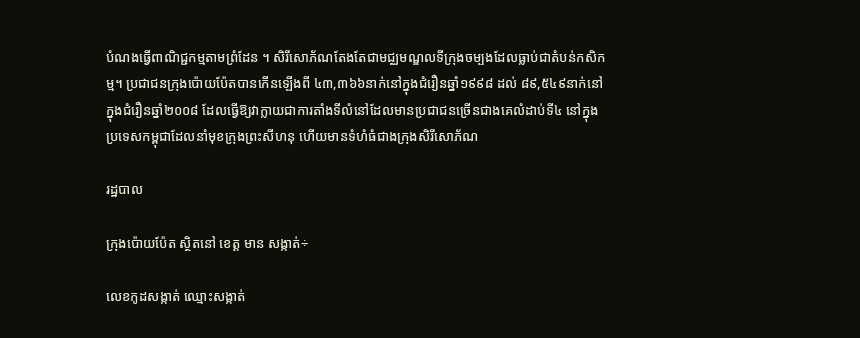បំណងធ្វើពាណិជ្ជកម្មតាមព្រំដែន ។ សិរីសោភ័ណតែងតែជាមជ្ឈមណ្ឌលទីក្រុងចម្បងដែលធ្លាប់ជាតំបន់កសិកម្ម។ ប្រជាជនក្រុងប៉ោយប៉ែតបានកើនឡើងពី ៤៣,៣៦៦នាក់នៅក្នុងជំរឿនឆ្នាំ១៩៩៨ ដល់ ៨៩,៥៤៩នាក់នៅក្នុងជំរឿនឆ្នាំ២០០៨ ដែលធ្វើឱ្យវាក្លាយជាការតាំងទីលំនៅដែលមានប្រជាជនច្រើនជាងគេលំដាប់ទី៤ នៅក្នុងប្រទេសកម្ពុជាដែលនាំមុខក្រុងព្រះសីហនុ ហើយមានទំហំធំជាងក្រុងសិរីសោភ័ណ

រដ្ឋបាល

ក្រុងប៉ោយប៉ែត ស្ថិតនៅ ខេត្ត មាន សង្កាត់÷

លេខកូដសង្កាត់ ឈ្មោះសង្កាត់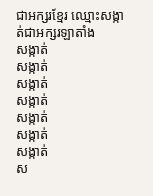ជាអក្សរខ្មែរ ឈ្មោះសង្កាត់ជាអក្សរឡាតាំង
សង្កាត់
សង្កាត់
សង្កាត់
សង្កាត់
សង្កាត់
សង្កាត់
សង្កាត់
ស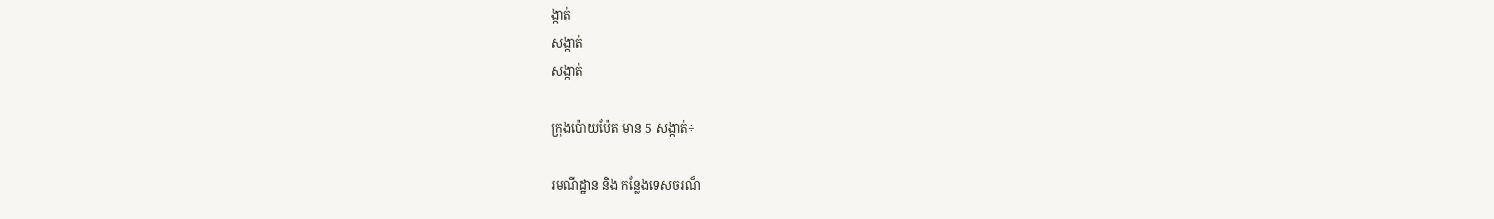ង្កាត់
សង្កាត់
សង្កាត់

ក្រុងប៉ោយប៉ែត មាន 5 សង្កាត់÷

រមណីដ្ឋាន និង កន្លែងទេសចរណ៏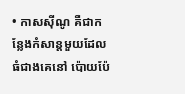• កាសស៊ីណូ គឺជាកន្លែងកំសាន្តមួយដែលធំជាងគេនៅ ប៉ោយប៉ែ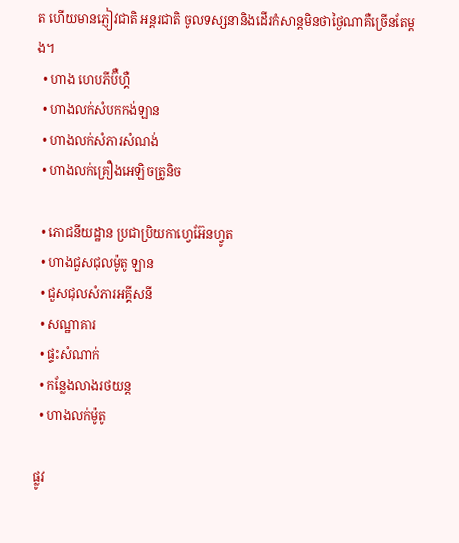ត ហើយមានភ្ញៀវជាតិ អន្តរជាតិ ចូលទស្សនានិងដើរកំសាន្តមិនថាថ្ងៃណាគឺច្រើនតែម្តង។
  • ហាង ហេបភីប៊ឺហ្គឺ
  • ហាងលក់សំបកកង់ឡាន
  • ហាងលក់សំភារសំណង់
  • ហាងលក់គ្រឿងអេឡិចត្រូនិច

  • ភោជនីយដ្ឋាន ប្រជាប្រិយកាហ្វេអ៊ែនហ្វូត
  • ហាងជួសជុលម៉ូតូ ឡាន
  • ជួសជុលសំភារអគ្គីសនី
  • សណ្ឋាគារ
  • ផ្ទះសំណាក់
  • កន្លែងលាងរថយន្ត
  • ហាងលក់ម៉ូតូ

ផ្លូវ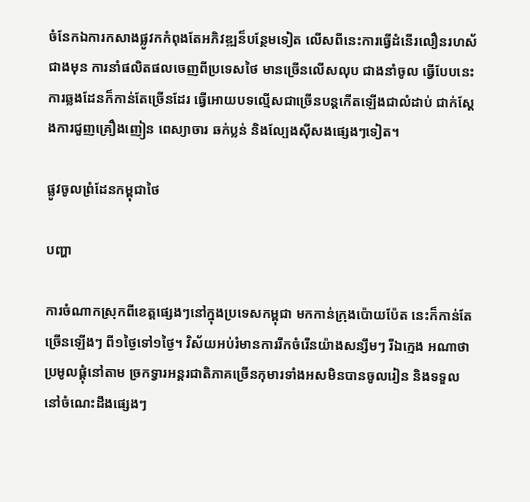ចំនែកឯការកសាងផ្លូវកកំពុងតែអភិវឌ្ឍន៏បន្ថែមទៀត លើសពីនេះការធ្វើដំនើរលឿនរហស័ជាងមុន ការនាំផលិតផលចេញពីប្រទេសថៃ មានច្រើនលើសលុប ជាងនាំចូល ធ្វើបែបនេះការឆ្លងដែនក៏កាន់តែច្រើនដែរ ធ្វើអោយបទល្មើសជាច្រើនបន្តកើតឡើងជាលំដាប់ ជាក់ស្តែងការជួញគ្រឿងញៀន ពេស្យាចារ ឆក់ប្លន់ និងល្បែងស៊ីសងផ្សេងៗទៀត។

ផ្លូវចូលព្រំដែនកម្ពុជាថៃ

បញ្ហា

ការចំណាកស្រុកពីខេត្តផ្សេងៗនៅក្នុងប្រទេសកម្ពុជា មកកាន់ក្រុងប៉ោយប៉ែត នេះក៏កាន់តែ ច្រើនឡើងៗ ពី១ថ្ងៃទៅ១ថ្ងៃ។ វិស័យអប់រំមានការរីកចំរើនយ៉ាងសន្សឹមៗ រីឯក្មេង អណាថា ប្រមូលផ្តុំនៅតាម ច្រកទ្វារអន្តរជាតិភាគច្រើនកុមារទាំងអសមិនបានចូលរៀន និងទទួលនៅចំណេះដឹងផ្សេងៗ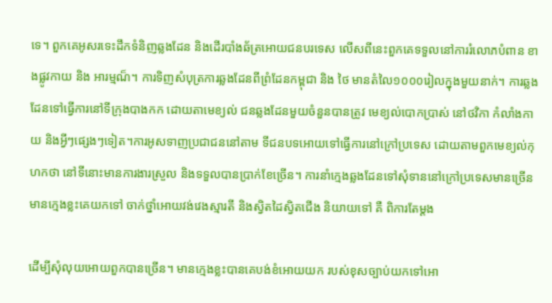ទេ។ ពួកគេអូសរទេះដឹកទំនិញឆ្លងដែន និងដើរបាំងឆ័ត្រអោយជនបរទេស លើសពីនេះពួកគេទទួលនៅការរំលោភបំពាន ខាងផ្លូវកាយ និង អារម្មណ៏។ ការទិញសំបុត្រការឆ្លងដែនពីព្រំដែនកម្ពុជា និង ថៃ មានតំលៃ១០០០រៀលក្នុងមួយនាក់។ ការឆ្លងដែនទៅធ្វើការនៅទីក្រុងបាងកក ដោយតាមេខ្យល់ ជនឆ្លងដែនមួយចំនួនបានត្រូវ មេខ្យល់បោកប្រាស់ នៅថវិកា កំលាំងកាយ និងអ្វីៗផ្សេងៗទៀត។ការអូសទាញប្រជាជននៅតាម ទីជនបទអោយទៅធ្វើការនៅក្រៅប្រទេស ដោយតាមពួកមេខ្យល់កុហកថា នៅទីនោះមានការងារស្រួល និងទទួលបានប្រាក់ខែច្រើន។ ការនាំក្មេងឆ្លងដែនទៅសុំទាននៅក្រៅប្រទេសមានច្រើន មានក្មេងខ្លះគេយកទៅ ចាក់ថ្នាំអោយវង់វេងស្មារតី និងស្វិតដៃស្វិតជើង និយាយទៅ គឺ ពិការតែម្តង

ដើម្បីសុំលុយអោយពួកបានច្រើន។ មានក្មេងខ្លះបានគេបង់ខំអោយយក របស់ខុសច្បាប់យកទៅអោ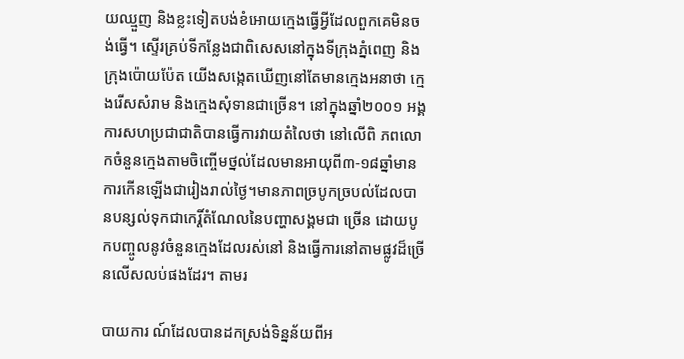យឈ្មួញ និងខ្លះទៀតបង់ខំអោយក្មេងធ្វើអ្វីដែលពួកគេមិនចង់ធ្វើ។ ស្ទើរគ្រប់ទីកន្លែងជាពិសេសនៅក្នុងទីក្រុងភ្នំពេញ និង ក្រុងប៉ោយប៉ែត យើងសង្កេតឃើញនៅតែមានក្មេងអនាថា ក្មេងរើសសំរាម និងក្មេងសុំទានជាច្រើន។ នៅក្នុងឆ្នាំ២០០១ អង្គការសហប្រជាជាតិបានធ្វើការវាយតំលៃថា នៅលើពិ ភពលោកចំនួនក្មេងតាមចិញ្ចើមថ្នល់ដែលមានអាយុពី៣-១៨ឆ្នាំមានការកើនឡើងជារៀងរាល់ថ្ងៃ។មានភាពច្របូកច្របល់ដែលបានបន្សល់ទុកជាកេរ្តិ៍តំណែលនៃបញ្ហាសង្គមជា ច្រើន ដោយបូកបញ្ចូលនូវចំនួនក្មេងដែលរស់នៅ និងធ្វើការនៅតាមផ្លូវដ៏ច្រើនលើសលប់ផងដែរ។ តាមរ

បាយការ ណ៍ដែលបានដកស្រង់ទិន្នន័យពីអ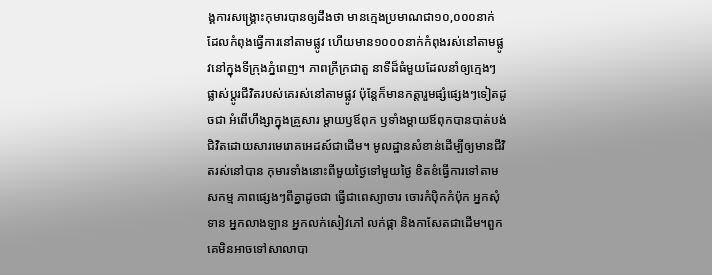ង្គការសង្គ្រោះកុមារបានឲ្យដឹងថា មានក្មេងប្រមាណជា១០,០០០នាក់ ដែលកំពុងធ្វើការនៅតាមផ្លូវ ហើយមាន១០០០នាក់កំពុងរស់នៅតាមផ្លូវនៅក្នុងទីក្រុងភ្នំពេញ។ ភាពក្រីក្រជាតួ នាទីដ៏ធំមួយដែលនាំឲ្យក្មេងៗផ្លាស់ប្តូរជីវិតរបស់គេរស់នៅតាមផ្លូវ ប៉ុន្តែក៏មានកត្តារួមផ្សំផ្សេងៗទៀតដូចជា អំពើហឹង្សាក្នុងគ្រួសារ ម្តាយឫឪពុក ឫទាំងម្តាយឪពុកបានបាត់បង់ជិវិតដោយសារមេរោគអេដស៍ជាដើម។ មូលដ្ឋានសំខាន់ដើម្បីឲ្យមានជីវិតរស់នៅបាន កុមារទាំងនោះពីមួយថ្ងៃទៅមួយថ្ងៃ ខិតខំធ្វើការទៅតាមសកម្ម ភាពផ្សេងៗពីគ្នាដូចជា ធ្វើជាពេស្យាចារ ចោរកំប៉ិកកំប៉ុក អ្នកសុំទាន អ្នកលាងឡាន អ្នកលក់សៀវភៅ លក់ផ្កា និងកាសែតជាដើម។ពួកគេមិនអាចទៅសាលាបា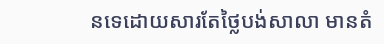នទេដោយសារតែថ្លៃបង់សាលា មានតំ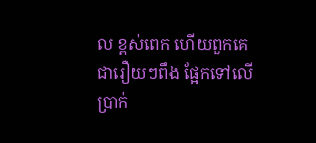ល ខ្ពស់ពេក ហើយពួកគេជារឿយៗពឹង ផ្អែកទៅលើប្រាក់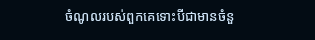ចំណូលរបស់ពួកគេទោះបីជាមានចំនួ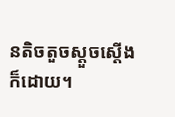នតិចតួចស្តួចស្តើង ក៏ដោយ។